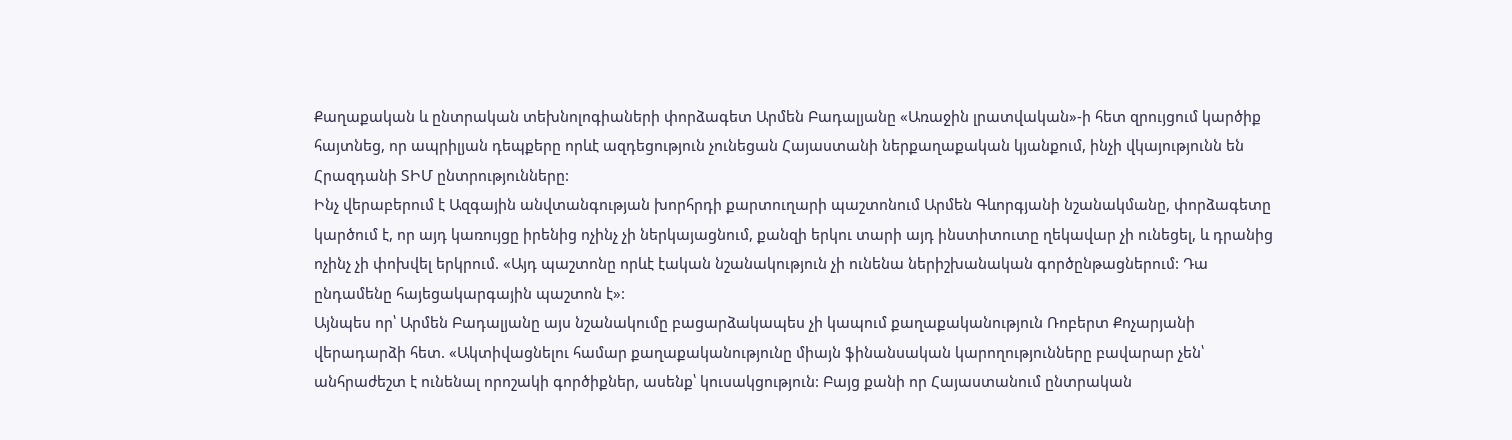Քաղաքական և ընտրական տեխնոլոգիաների փորձագետ Արմեն Բադալյանը «Առաջին լրատվական»-ի հետ զրույցում կարծիք հայտնեց, որ ապրիլյան դեպքերը որևէ ազդեցություն չունեցան Հայաստանի ներքաղաքական կյանքում, ինչի վկայությունն են Հրազդանի ՏԻՄ ընտրությունները:
Ինչ վերաբերում է Ազգային անվտանգության խորհրդի քարտուղարի պաշտոնում Արմեն Գևորգյանի նշանակմանը, փորձագետը կարծում է, որ այդ կառույցը իրենից ոչինչ չի ներկայացնում, քանզի երկու տարի այդ ինստիտուտը ղեկավար չի ունեցել, և դրանից ոչինչ չի փոխվել երկրում. «Այդ պաշտոնը որևէ էական նշանակություն չի ունենա ներիշխանական գործընթացներում: Դա ընդամենը հայեցակարգային պաշտոն է»:
Այնպես որ՝ Արմեն Բադալյանը այս նշանակումը բացարձակապես չի կապում քաղաքականություն Ռոբերտ Քոչարյանի վերադարձի հետ. «Ակտիվացնելու համար քաղաքականությունը միայն ֆինանսական կարողությունները բավարար չեն՝ անհրաժեշտ է ունենալ որոշակի գործիքներ, ասենք՝ կուսակցություն: Բայց քանի որ Հայաստանում ընտրական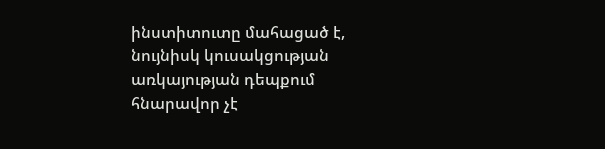ինստիտուտը մահացած է, նույնիսկ կուսակցության առկայության դեպքում հնարավոր չէ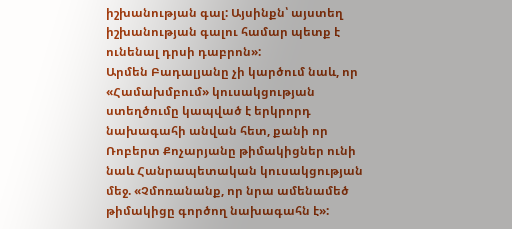իշխանության գալ: Այսինքն՝ այստեղ իշխանության գալու համար պետք է ունենալ դրսի դաբրոն»:
Արմեն Բադալյանը չի կարծում նաև, որ «Համախմբում» կուսակցության ստեղծումը կապված է երկրորդ նախագահի անվան հետ, քանի որ Ռոբերտ Քոչարյանը թիմակիցներ ունի նաև Հանրապետական կուսակցության մեջ. «Չմոռանանք, որ նրա ամենամեծ թիմակիցը գործող նախագահն է»: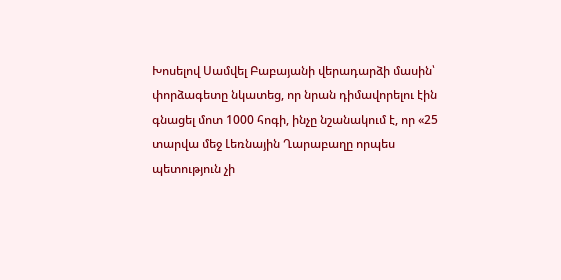Խոսելով Սամվել Բաբայանի վերադարձի մասին՝ փորձագետը նկատեց, որ նրան դիմավորելու էին գնացել մոտ 1000 հոգի, ինչը նշանակում է, որ «25 տարվա մեջ Լեռնային Ղարաբաղը որպես պետություն չի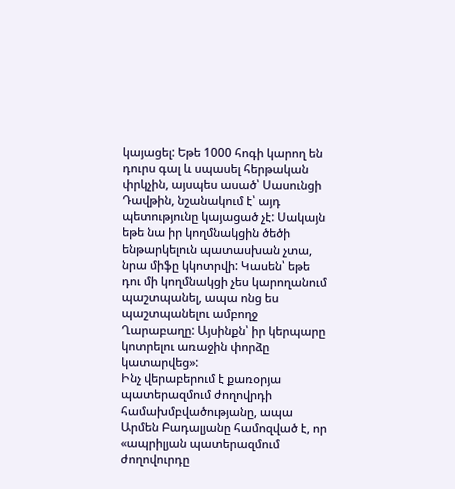կայացել: Եթե 1000 հոգի կարող են դուրս գալ և սպասել հերթական փրկչին, այսպես ասած՝ Սասունցի Դավթին, նշանակում է՝ այդ պետությունը կայացած չէ: Սակայն եթե նա իր կողմնակցին ծեծի ենթարկելուն պատասխան չտա, նրա միֆը կկոտրվի: Կասեն՝ եթե դու մի կողմնակցի չես կարողանում պաշտպանել, ապա ոնց ես պաշտպանելու ամբողջ Ղարաբաղը: Այսինքն՝ իր կերպարը կոտրելու առաջին փորձը կատարվեց»:
Ինչ վերաբերում է քառօրյա պատերազմում ժողովրդի համախմբվածությանը, ապա Արմեն Բադալյանը համոզված է, որ «ապրիլյան պատերազմում ժողովուրդը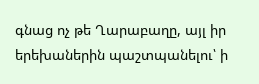գնաց ոչ թե Ղարաբաղը, այլ իր երեխաներին պաշտպանելու՝ ի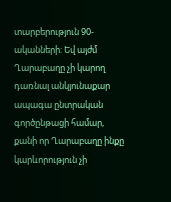տարբերություն 90-ականների: Եվ այժմ Ղարաբաղը չի կարող դառնալ անկյունաքար ապագա ընտրական գործընթացի համար, քանի որ Ղարաբաղը ինքը կարևորություն չի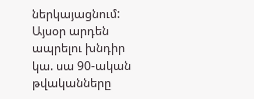ներկայացնում: Այսօր արդեն ապրելու խնդիր կա. սա 90-ական թվականները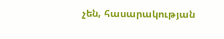չեն, հասարակության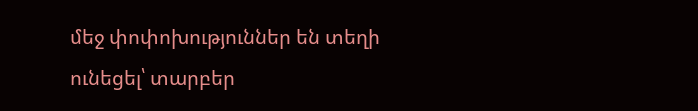մեջ փոփոխություններ են տեղի ունեցել՝ տարբեր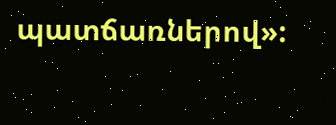պատճառներով»: